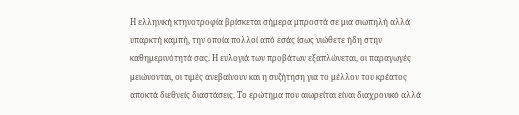Η ελληνική κτηνοτροφία βρίσκεται σήμερα μπροστά σε μια σιωπηλή αλλά υπαρκτή καμπή, την οποία πολλοί από εσάς ίσως νιώθετε ήδη στην καθημερινότητά σας. Η ευλογιά των προβάτων εξαπλώνεται, οι παραγωγές μειώνονται, οι τιμές ανεβαίνουν και η συζήτηση για το μέλλον του κρέατος αποκτά διεθνείς διαστάσεις. Το ερώτημα που αιωρείται είναι διαχρονικό αλλά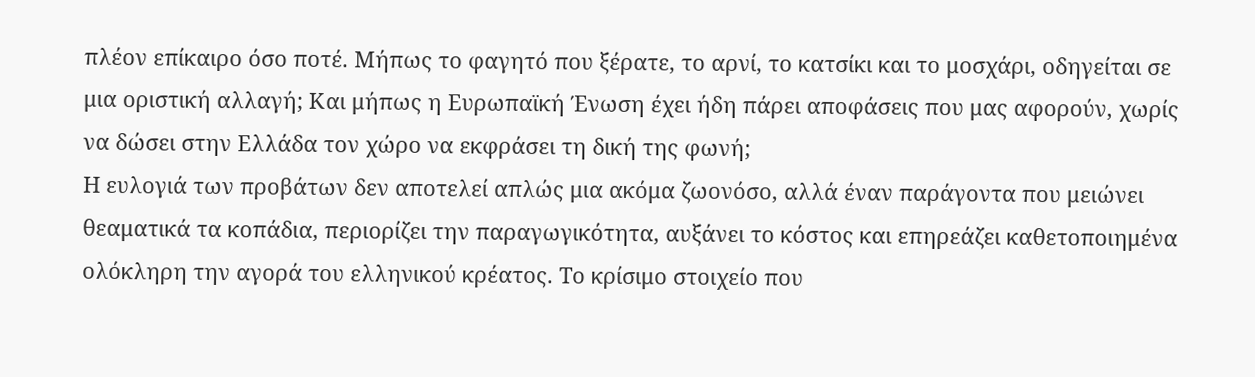πλέον επίκαιρο όσο ποτέ. Μήπως το φαγητό που ξέρατε, το αρνί, το κατσίκι και το μοσχάρι, οδηγείται σε μια οριστική αλλαγή; Και μήπως η Ευρωπαϊκή Ένωση έχει ήδη πάρει αποφάσεις που μας αφορούν, χωρίς να δώσει στην Ελλάδα τον χώρο να εκφράσει τη δική της φωνή;
Η ευλογιά των προβάτων δεν αποτελεί απλώς μια ακόμα ζωονόσο, αλλά έναν παράγοντα που μειώνει θεαματικά τα κοπάδια, περιορίζει την παραγωγικότητα, αυξάνει το κόστος και επηρεάζει καθετοποιημένα ολόκληρη την αγορά του ελληνικού κρέατος. Το κρίσιμο στοιχείο που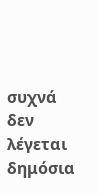συχνά δεν λέγεται δημόσια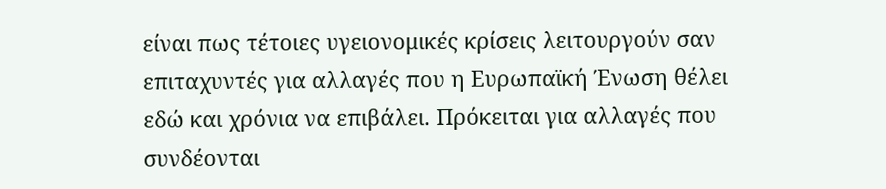είναι πως τέτοιες υγειονομικές κρίσεις λειτουργούν σαν επιταχυντές για αλλαγές που η Ευρωπαϊκή Ένωση θέλει εδώ και χρόνια να επιβάλει. Πρόκειται για αλλαγές που συνδέονται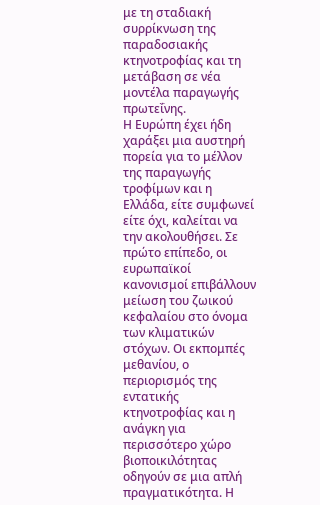με τη σταδιακή συρρίκνωση της παραδοσιακής κτηνοτροφίας και τη μετάβαση σε νέα μοντέλα παραγωγής πρωτεΐνης.
Η Ευρώπη έχει ήδη χαράξει μια αυστηρή πορεία για το μέλλον της παραγωγής τροφίμων και η Ελλάδα, είτε συμφωνεί είτε όχι, καλείται να την ακολουθήσει. Σε πρώτο επίπεδο, οι ευρωπαϊκοί κανονισμοί επιβάλλουν μείωση του ζωικού κεφαλαίου στο όνομα των κλιματικών στόχων. Οι εκπομπές μεθανίου, ο περιορισμός της εντατικής κτηνοτροφίας και η ανάγκη για περισσότερο χώρο βιοποικιλότητας οδηγούν σε μια απλή πραγματικότητα. Η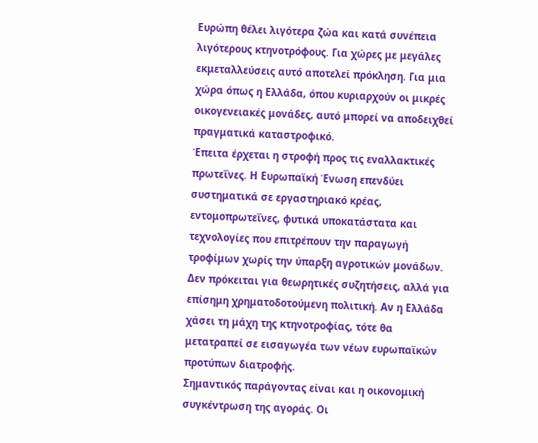Ευρώπη θέλει λιγότερα ζώα και κατά συνέπεια λιγότερους κτηνοτρόφους. Για χώρες με μεγάλες εκμεταλλεύσεις αυτό αποτελεί πρόκληση. Για μια χώρα όπως η Ελλάδα, όπου κυριαρχούν οι μικρές οικογενειακές μονάδες, αυτό μπορεί να αποδειχθεί πραγματικά καταστροφικό.
Έπειτα έρχεται η στροφή προς τις εναλλακτικές πρωτεΐνες. Η Ευρωπαϊκή Ένωση επενδύει συστηματικά σε εργαστηριακό κρέας, εντομοπρωτεΐνες, φυτικά υποκατάστατα και τεχνολογίες που επιτρέπουν την παραγωγή τροφίμων χωρίς την ύπαρξη αγροτικών μονάδων. Δεν πρόκειται για θεωρητικές συζητήσεις, αλλά για επίσημη χρηματοδοτούμενη πολιτική. Αν η Ελλάδα χάσει τη μάχη της κτηνοτροφίας, τότε θα μετατραπεί σε εισαγωγέα των νέων ευρωπαϊκών προτύπων διατροφής.
Σημαντικός παράγοντας είναι και η οικονομική συγκέντρωση της αγοράς. Οι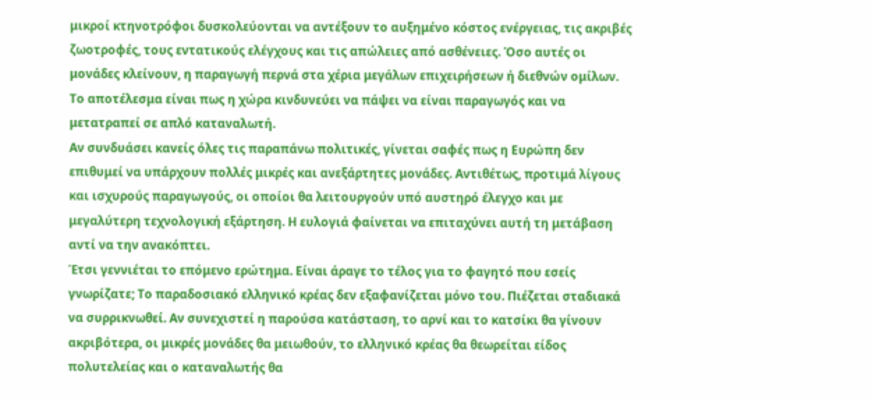μικροί κτηνοτρόφοι δυσκολεύονται να αντέξουν το αυξημένο κόστος ενέργειας, τις ακριβές ζωοτροφές, τους εντατικούς ελέγχους και τις απώλειες από ασθένειες. Όσο αυτές οι μονάδες κλείνουν, η παραγωγή περνά στα χέρια μεγάλων επιχειρήσεων ή διεθνών ομίλων. Το αποτέλεσμα είναι πως η χώρα κινδυνεύει να πάψει να είναι παραγωγός και να μετατραπεί σε απλό καταναλωτή.
Αν συνδυάσει κανείς όλες τις παραπάνω πολιτικές, γίνεται σαφές πως η Ευρώπη δεν επιθυμεί να υπάρχουν πολλές μικρές και ανεξάρτητες μονάδες. Αντιθέτως, προτιμά λίγους και ισχυρούς παραγωγούς, οι οποίοι θα λειτουργούν υπό αυστηρό έλεγχο και με μεγαλύτερη τεχνολογική εξάρτηση. Η ευλογιά φαίνεται να επιταχύνει αυτή τη μετάβαση αντί να την ανακόπτει.
Έτσι γεννιέται το επόμενο ερώτημα. Είναι άραγε το τέλος για το φαγητό που εσείς γνωρίζατε; Το παραδοσιακό ελληνικό κρέας δεν εξαφανίζεται μόνο του. Πιέζεται σταδιακά να συρρικνωθεί. Αν συνεχιστεί η παρούσα κατάσταση, το αρνί και το κατσίκι θα γίνουν ακριβότερα, οι μικρές μονάδες θα μειωθούν, το ελληνικό κρέας θα θεωρείται είδος πολυτελείας και ο καταναλωτής θα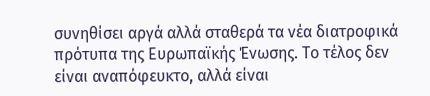συνηθίσει αργά αλλά σταθερά τα νέα διατροφικά πρότυπα της Ευρωπαϊκής Ένωσης. Το τέλος δεν είναι αναπόφευκτο, αλλά είναι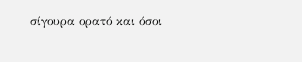σίγουρα ορατό και όσοι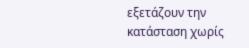εξετάζουν την κατάσταση χωρίς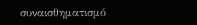συναισθηματισμό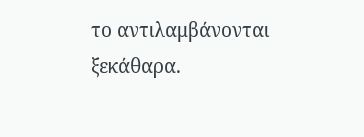το αντιλαμβάνονται ξεκάθαρα.